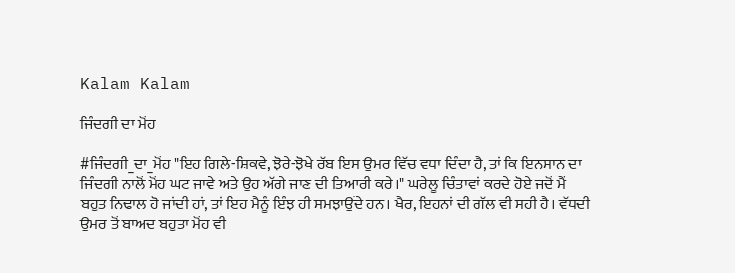Kalam Kalam

ਜਿੰਦਗੀ ਦਾ ਮੋਂਹ

#ਜਿੰਦਗੀ_ਦਾ_ਮੋਂਹ "ਇਹ ਗਿਲੇ-ਸ਼ਿਕਵੇ, ਝੋਰੇ-ਝੋਖੇ ਰੱਬ ਇਸ ਉਮਰ ਵਿੱਚ ਵਧਾ ਦਿੰਦਾ ਹੈ, ਤਾਂ ਕਿ ਇਨਸਾਨ ਦਾ ਜਿੰਦਗੀ ਨਾਲੋਂ ਮੋਂਹ ਘਟ ਜਾਵੇ ਅਤੇ ਉਹ ਅੱਗੇ ਜਾਣ ਦੀ ਤਿਆਰੀ ਕਰੇ।" ਘਰੇਲੂ ਚਿੰਤਾਵਾਂ ਕਰਦੇ ਹੋਏ ਜਦੋਂ ਮੈਂ ਬਹੁਤ ਨਿਢਾਲ ਹੋ ਜਾਂਦੀ ਹਾਂ, ਤਾਂ ਇਹ ਮੈਨੂੰ ਇੰਝ ਹੀ ਸਮਝਾਉਂਦੇ ਹਨ। ਖੈਰ, ਇਹਨਾਂ ਦੀ ਗੱਲ ਵੀ ਸਹੀ ਹੈ। ਵੱਧਦੀ ਉਮਰ ਤੋਂ ਬਾਅਦ ਬਹੁਤਾ ਮੋਂਹ ਵੀ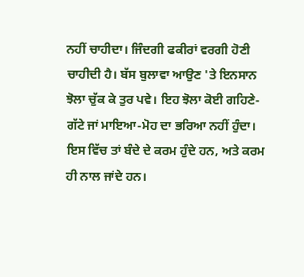ਨਹੀਂ ਚਾਹੀਦਾ। ਜਿੰਦਗੀ ਫਕੀਰਾਂ ਵਰਗੀ ਹੋਣੀ ਚਾਹੀਦੀ ਹੈ। ਬੱਸ ਬੁਲਾਵਾ ਆਉਣ 'ਤੇ ਇਨਸਾਨ ਝੋਲਾ ਚੁੱਕ ਕੇ ਤੁਰ ਪਵੇ। ਇਹ ਝੋਲਾ ਕੋਈ ਗਹਿਣੇ-ਗੱਟੇ ਜਾਂ ਮਾਇਆ-ਮੋਹ ਦਾ ਭਰਿਆ ਨਹੀਂ ਹੁੰਦਾ। ਇਸ ਵਿੱਚ ਤਾਂ ਬੰਦੇ ਦੇ ਕਰਮ ਹੁੰਦੇ ਹਨ, ਅਤੇ ਕਰਮ ਹੀ ਨਾਲ ਜਾਂਦੇ ਹਨ।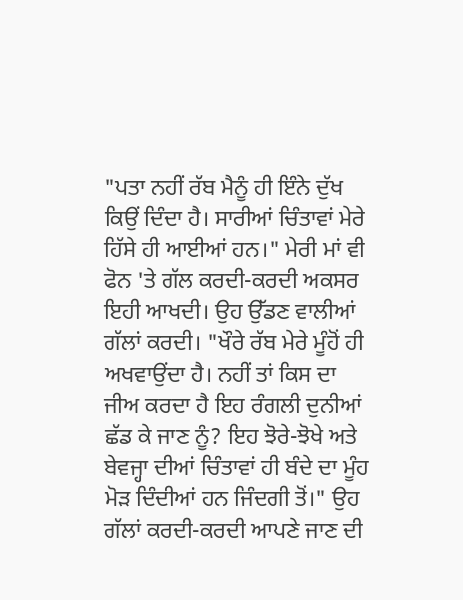"ਪਤਾ ਨਹੀਂ ਰੱਬ ਮੈਨੂੰ ਹੀ ਇੰਨੇ ਦੁੱਖ ਕਿਉਂ ਦਿੰਦਾ ਹੈ। ਸਾਰੀਆਂ ਚਿੰਤਾਵਾਂ ਮੇਰੇ ਹਿੱਸੇ ਹੀ ਆਈਆਂ ਹਨ।" ਮੇਰੀ ਮਾਂ ਵੀ ਫੋਨ 'ਤੇ ਗੱਲ ਕਰਦੀ-ਕਰਦੀ ਅਕਸਰ ਇਹੀ ਆਖਦੀ। ਉਹ ਉੱਡਣ ਵਾਲੀਆਂ ਗੱਲਾਂ ਕਰਦੀ। "ਖੌਰੇ ਰੱਬ ਮੇਰੇ ਮੂੰਹੋਂ ਹੀ ਅਖਵਾਉਂਦਾ ਹੈ। ਨਹੀਂ ਤਾਂ ਕਿਸ ਦਾ ਜੀਅ ਕਰਦਾ ਹੈ ਇਹ ਰੰਗਲੀ ਦੁਨੀਆਂ ਛੱਡ ਕੇ ਜਾਣ ਨੂੰ? ਇਹ ਝੋਰੇ-ਝੋਖੇ ਅਤੇ ਬੇਵਜ੍ਹਾ ਦੀਆਂ ਚਿੰਤਾਵਾਂ ਹੀ ਬੰਦੇ ਦਾ ਮੂੰਹ ਮੋੜ ਦਿੰਦੀਆਂ ਹਨ ਜਿੰਦਗੀ ਤੋਂ।" ਉਹ ਗੱਲਾਂ ਕਰਦੀ-ਕਰਦੀ ਆਪਣੇ ਜਾਣ ਦੀ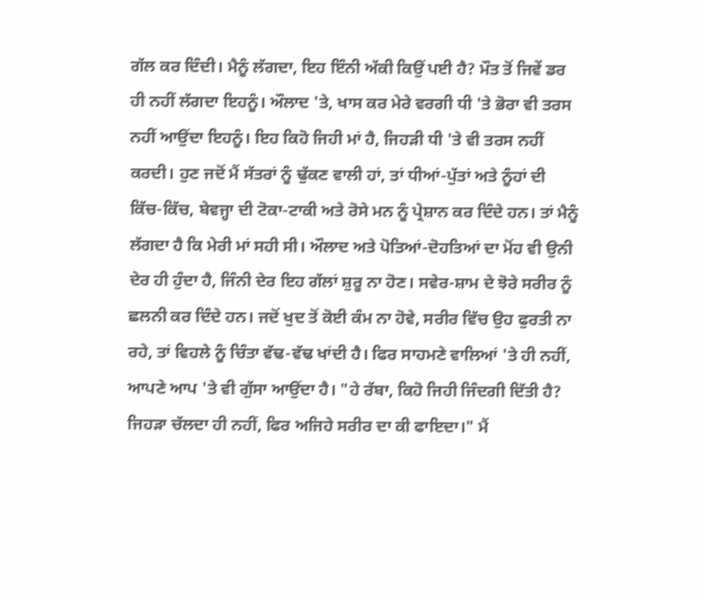ਗੱਲ ਕਰ ਦਿੰਦੀ। ਮੈਨੂੰ ਲੱਗਦਾ, ਇਹ ਇੰਨੀ ਅੱਕੀ ਕਿਉਂ ਪਈ ਹੈ? ਮੌਤ ਤੋਂ ਜਿਵੇਂ ਡਰ ਹੀ ਨਹੀਂ ਲੱਗਦਾ ਇਹਨੂੰ। ਔਲਾਦ 'ਤੇ, ਖਾਸ ਕਰ ਮੇਰੇ ਵਰਗੀ ਧੀ 'ਤੇ ਭੋਰਾ ਵੀ ਤਰਸ ਨਹੀਂ ਆਉਂਦਾ ਇਹਨੂੰ। ਇਹ ਕਿਹੋ ਜਿਹੀ ਮਾਂ ਹੈ, ਜਿਹੜੀ ਧੀ 'ਤੇ ਵੀ ਤਰਸ ਨਹੀਂ ਕਰਦੀ। ਹੁਣ ਜਦੋਂ ਮੈਂ ਸੱਤਰਾਂ ਨੂੰ ਢੁੱਕਣ ਵਾਲੀ ਹਾਂ, ਤਾਂ ਧੀਆਂ-ਪੁੱਤਾਂ ਅਤੇ ਨੂੰਹਾਂ ਦੀ ਕਿੱਚ-ਕਿੱਚ, ਬੇਵਜ੍ਹਾ ਦੀ ਟੋਕਾ-ਟਾਕੀ ਅਤੇ ਰੋਸੇ ਮਨ ਨੂੰ ਪ੍ਰੇਸ਼ਾਨ ਕਰ ਦਿੰਦੇ ਹਨ। ਤਾਂ ਮੈਨੂੰ ਲੱਗਦਾ ਹੈ ਕਿ ਮੇਰੀ ਮਾਂ ਸਹੀ ਸੀ। ਔਲਾਦ ਅਤੇ ਪੋਤਿਆਂ-ਦੋਹਤਿਆਂ ਦਾ ਮੋਂਹ ਵੀ ਉਨੀ ਦੇਰ ਹੀ ਹੁੰਦਾ ਹੈ, ਜਿੰਨੀ ਦੇਰ ਇਹ ਗੱਲਾਂ ਸ਼ੁਰੂ ਨਾ ਹੋਣ। ਸਵੇਰ-ਸ਼ਾਮ ਦੇ ਝੋਰੇ ਸਰੀਰ ਨੂੰ ਛਲਨੀ ਕਰ ਦਿੰਦੇ ਹਨ। ਜਦੋਂ ਖੁਦ ਤੋਂ ਕੋਈ ਕੰਮ ਨਾ ਹੋਵੇ, ਸਰੀਰ ਵਿੱਚ ਉਹ ਫੁਰਤੀ ਨਾ ਰਹੇ, ਤਾਂ ਵਿਹਲੇ ਨੂੰ ਚਿੰਤਾ ਵੱਢ-ਵੱਢ ਖਾਂਦੀ ਹੈ। ਫਿਰ ਸਾਹਮਣੇ ਵਾਲਿਆਂ 'ਤੇ ਹੀ ਨਹੀਂ, ਆਪਣੇ ਆਪ 'ਤੇ ਵੀ ਗੁੱਸਾ ਆਉਂਦਾ ਹੈ। "ਹੇ ਰੱਬਾ, ਕਿਹੋ ਜਿਹੀ ਜਿੰਦਗੀ ਦਿੱਤੀ ਹੈ? ਜਿਹੜਾ ਚੱਲਦਾ ਹੀ ਨਹੀਂ, ਫਿਰ ਅਜਿਹੇ ਸਰੀਰ ਦਾ ਕੀ ਫਾਇਦਾ।" ਮੈਂ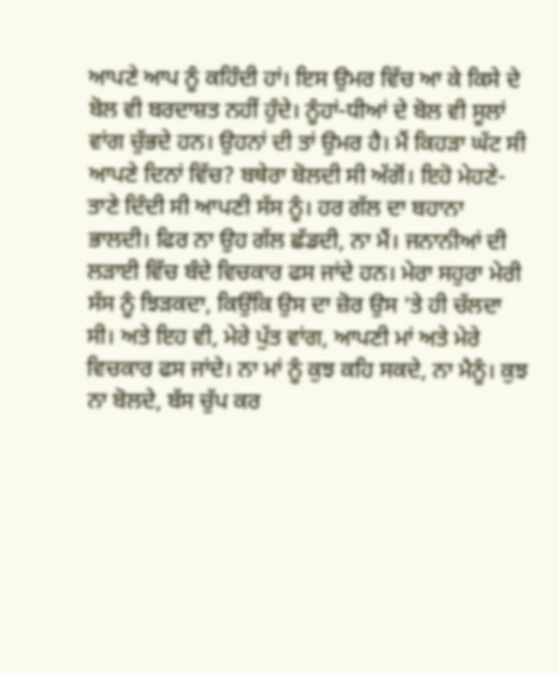ਆਪਣੇ ਆਪ ਨੂੰ ਕਹਿੰਦੀ ਹਾਂ। ਇਸ ਉਮਰ ਵਿੱਚ ਆ ਕੇ ਕਿਸੇ ਦੇ ਬੋਲ ਵੀ ਬਰਦਾਸ਼ਤ ਨਹੀਂ ਹੁੰਦੇ। ਨੂੰਹਾਂ-ਧੀਆਂ ਦੇ ਬੋਲ ਵੀ ਸੂਲਾਂ ਵਾਂਗ ਚੁੱਭਦੇ ਹਨ। ਉਹਨਾਂ ਦੀ ਤਾਂ ਉਮਰ ਹੈ। ਮੈਂ ਕਿਹੜਾ ਘੱਟ ਸੀ ਆਪਣੇ ਦਿਨਾਂ ਵਿੱਚ? ਬਥੇਰਾ ਬੋਲਦੀ ਸੀ ਅੱਗੋਂ। ਇਹੋ ਮੇਹਣੇ-ਤਾਣੇ ਦਿੰਦੀ ਸੀ ਆਪਣੀ ਸੱਸ ਨੂੰ। ਹਰ ਗੱਲ ਦਾ ਬਹਾਨਾ ਭਾਲਦੀ। ਫਿਰ ਨਾ ਉਹ ਗੱਲ ਛੱਡਦੀ, ਨਾ ਮੈਂ। ਜਨਾਨੀਆਂ ਦੀ ਲੜਾਈ ਵਿੱਚ ਬੰਦੇ ਵਿਚਕਾਰ ਫਸ ਜਾਂਦੇ ਹਨ। ਮੇਰਾ ਸਹੁਰਾ ਮੇਰੀ ਸੱਸ ਨੂੰ ਝਿੜਕਦਾ, ਕਿਉਂਕਿ ਉਸ ਦਾ ਜ਼ੋਰ ਉਸ 'ਤੇ ਹੀ ਚੱਲਦਾ ਸੀ। ਅਤੇ ਇਹ ਵੀ, ਮੇਰੇ ਪੁੱਤ ਵਾਂਗ, ਆਪਣੀ ਮਾਂ ਅਤੇ ਮੇਰੇ ਵਿਚਕਾਰ ਫਸ ਜਾਂਦੇ। ਨਾ ਮਾਂ ਨੂੰ ਕੁਝ ਕਹਿ ਸਕਦੇ, ਨਾ ਮੈਨੂੰ। ਕੁਝ ਨਾ ਬੋਲਦੇ, ਬੱਸ ਚੁੱਪ ਕਰ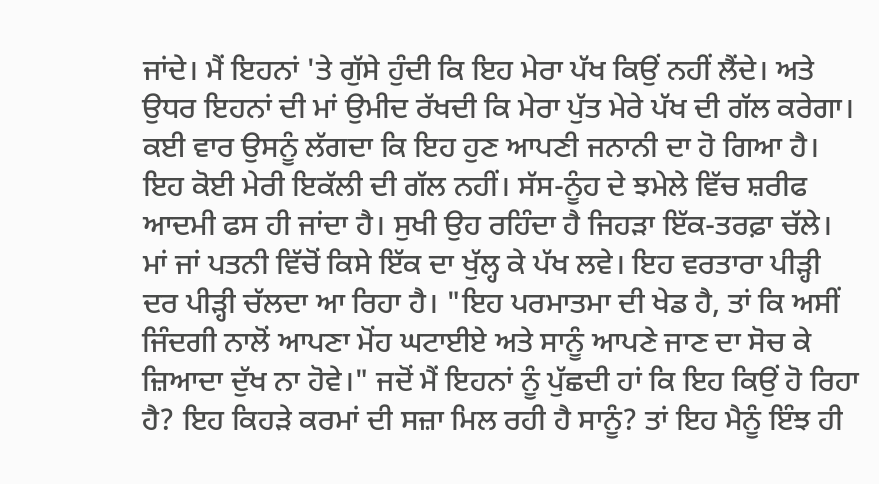ਜਾਂਦੇ। ਮੈਂ ਇਹਨਾਂ 'ਤੇ ਗੁੱਸੇ ਹੁੰਦੀ ਕਿ ਇਹ ਮੇਰਾ ਪੱਖ ਕਿਉਂ ਨਹੀਂ ਲੈਂਦੇ। ਅਤੇ ਉਧਰ ਇਹਨਾਂ ਦੀ ਮਾਂ ਉਮੀਦ ਰੱਖਦੀ ਕਿ ਮੇਰਾ ਪੁੱਤ ਮੇਰੇ ਪੱਖ ਦੀ ਗੱਲ ਕਰੇਗਾ। ਕਈ ਵਾਰ ਉਸਨੂੰ ਲੱਗਦਾ ਕਿ ਇਹ ਹੁਣ ਆਪਣੀ ਜਨਾਨੀ ਦਾ ਹੋ ਗਿਆ ਹੈ। ਇਹ ਕੋਈ ਮੇਰੀ ਇਕੱਲੀ ਦੀ ਗੱਲ ਨਹੀਂ। ਸੱਸ-ਨੂੰਹ ਦੇ ਝਮੇਲੇ ਵਿੱਚ ਸ਼ਰੀਫ ਆਦਮੀ ਫਸ ਹੀ ਜਾਂਦਾ ਹੈ। ਸੁਖੀ ਉਹ ਰਹਿੰਦਾ ਹੈ ਜਿਹੜਾ ਇੱਕ-ਤਰਫ਼ਾ ਚੱਲੇ। ਮਾਂ ਜਾਂ ਪਤਨੀ ਵਿੱਚੋਂ ਕਿਸੇ ਇੱਕ ਦਾ ਖੁੱਲ੍ਹ ਕੇ ਪੱਖ ਲਵੇ। ਇਹ ਵਰਤਾਰਾ ਪੀੜ੍ਹੀ ਦਰ ਪੀੜ੍ਹੀ ਚੱਲਦਾ ਆ ਰਿਹਾ ਹੈ। "ਇਹ ਪਰਮਾਤਮਾ ਦੀ ਖੇਡ ਹੈ, ਤਾਂ ਕਿ ਅਸੀਂ ਜਿੰਦਗੀ ਨਾਲੋਂ ਆਪਣਾ ਮੋਂਹ ਘਟਾਈਏ ਅਤੇ ਸਾਨੂੰ ਆਪਣੇ ਜਾਣ ਦਾ ਸੋਚ ਕੇ ਜ਼ਿਆਦਾ ਦੁੱਖ ਨਾ ਹੋਵੇ।" ਜਦੋਂ ਮੈਂ ਇਹਨਾਂ ਨੂੰ ਪੁੱਛਦੀ ਹਾਂ ਕਿ ਇਹ ਕਿਉਂ ਹੋ ਰਿਹਾ ਹੈ? ਇਹ ਕਿਹੜੇ ਕਰਮਾਂ ਦੀ ਸਜ਼ਾ ਮਿਲ ਰਹੀ ਹੈ ਸਾਨੂੰ? ਤਾਂ ਇਹ ਮੈਨੂੰ ਇੰਝ ਹੀ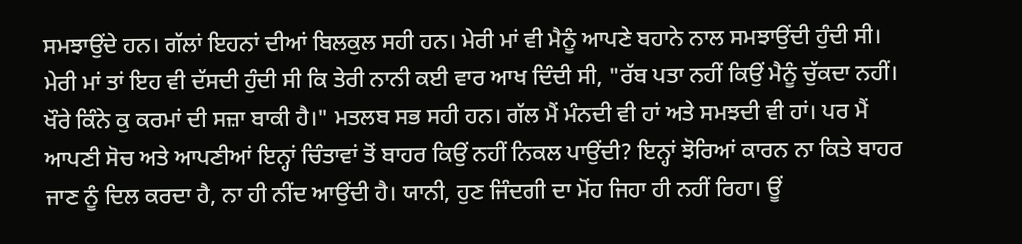ਸਮਝਾਉਂਦੇ ਹਨ। ਗੱਲਾਂ ਇਹਨਾਂ ਦੀਆਂ ਬਿਲਕੁਲ ਸਹੀ ਹਨ। ਮੇਰੀ ਮਾਂ ਵੀ ਮੈਨੂੰ ਆਪਣੇ ਬਹਾਨੇ ਨਾਲ ਸਮਝਾਉਂਦੀ ਹੁੰਦੀ ਸੀ। ਮੇਰੀ ਮਾਂ ਤਾਂ ਇਹ ਵੀ ਦੱਸਦੀ ਹੁੰਦੀ ਸੀ ਕਿ ਤੇਰੀ ਨਾਨੀ ਕਈ ਵਾਰ ਆਖ ਦਿੰਦੀ ਸੀ, "ਰੱਬ ਪਤਾ ਨਹੀਂ ਕਿਉਂ ਮੈਨੂੰ ਚੁੱਕਦਾ ਨਹੀਂ। ਖੌਰੇ ਕਿੰਨੇ ਕੁ ਕਰਮਾਂ ਦੀ ਸਜ਼ਾ ਬਾਕੀ ਹੈ।" ਮਤਲਬ ਸਭ ਸਹੀ ਹਨ। ਗੱਲ ਮੈਂ ਮੰਨਦੀ ਵੀ ਹਾਂ ਅਤੇ ਸਮਝਦੀ ਵੀ ਹਾਂ। ਪਰ ਮੈਂ ਆਪਣੀ ਸੋਚ ਅਤੇ ਆਪਣੀਆਂ ਇਨ੍ਹਾਂ ਚਿੰਤਾਵਾਂ ਤੋਂ ਬਾਹਰ ਕਿਉਂ ਨਹੀਂ ਨਿਕਲ ਪਾਉਂਦੀ? ਇਨ੍ਹਾਂ ਝੋਰਿਆਂ ਕਾਰਨ ਨਾ ਕਿਤੇ ਬਾਹਰ ਜਾਣ ਨੂੰ ਦਿਲ ਕਰਦਾ ਹੈ, ਨਾ ਹੀ ਨੀਂਦ ਆਉਂਦੀ ਹੈ। ਯਾਨੀ, ਹੁਣ ਜਿੰਦਗੀ ਦਾ ਮੋਂਹ ਜਿਹਾ ਹੀ ਨਹੀਂ ਰਿਹਾ। ਊਂ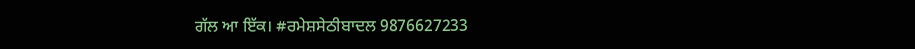ਗੱਲ ਆ ਇੱਕ। #ਰਮੇਸ਼ਸੇਠੀਬਾਦਲ 9876627233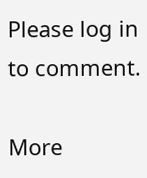Please log in to comment.

More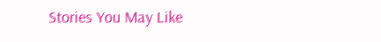Stories You May Like